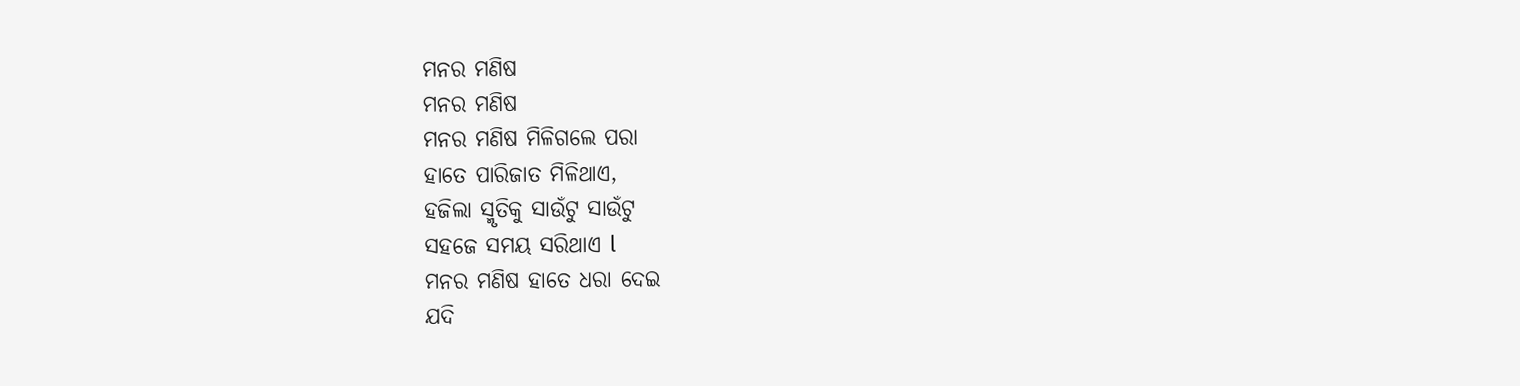ମନର ମଣିଷ
ମନର ମଣିଷ
ମନର ମଣିଷ ମିଳିଗଲେ ପରା
ହାତେ ପାରିଜାତ ମିଳିଥାଏ,
ହଜିଲା ସ୍ମୃତିକୁ ସାଉଁଟୁ ସାଉଁଟୁ
ସହଜେ ସମୟ ସରିଥାଏ l
ମନର ମଣିଷ ହାତେ ଧରା ଦେଇ
ଯଦି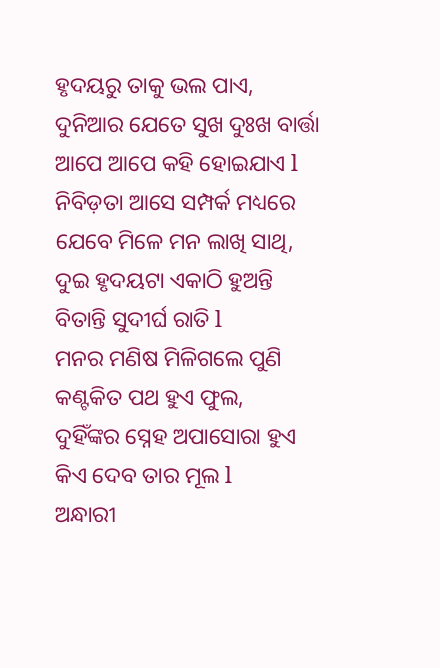ହୃଦୟରୁ ତାକୁ ଭଲ ପାଏ,
ଦୁନିଆର ଯେତେ ସୁଖ ଦୁଃଖ ବାର୍ତ୍ତା
ଆପେ ଆପେ କହି ହୋଇଯାଏ l
ନିବିଡ଼ତା ଆସେ ସମ୍ପର୍କ ମଧ୍ୟରେ
ଯେବେ ମିଳେ ମନ ଲାଖି ସାଥି,
ଦୁଇ ହୃଦୟଟା ଏକାଠି ହୁଅନ୍ତି
ବିତାନ୍ତି ସୁଦୀର୍ଘ ରାତି l
ମନର ମଣିଷ ମିଳିଗଲେ ପୁଣି
କଣ୍ଟକିତ ପଥ ହୁଏ ଫୁଲ,
ଦୁହିଁଙ୍କର ସ୍ନେହ ଅପାସୋରା ହୁଏ
କିଏ ଦେବ ତାର ମୂଲ l
ଅନ୍ଧାରୀ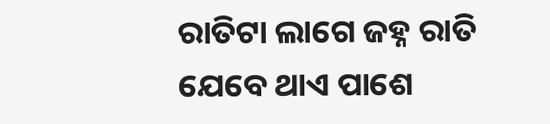ରାତିଟା ଲାଗେ ଜହ୍ନ ରାତି
ଯେବେ ଥାଏ ପାଶେ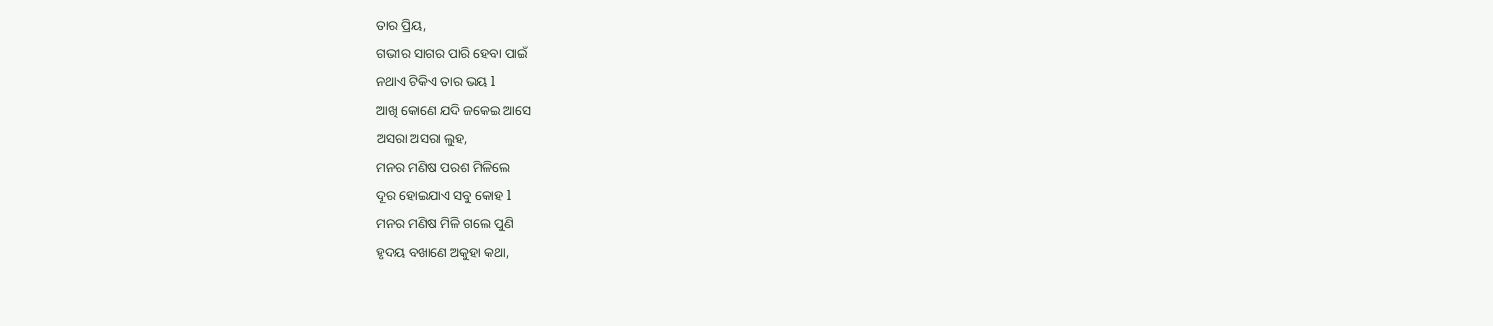ତାର ପ୍ରିୟ,
ଗଭୀର ସାଗର ପାରି ହେବା ପାଇଁ
ନଥାଏ ଟିକିଏ ତାର ଭୟ l
ଆଖି କୋଣେ ଯଦି ଜକେଇ ଆସେ
ଅସରା ଅସରା ଲୁହ,
ମନର ମଣିଷ ପରଶ ମିଳିଲେ
ଦୂର ହୋଇଯାଏ ସବୁ କୋହ l
ମନର ମଣିଷ ମିଳି ଗଲେ ପୁଣି
ହୃଦୟ ବଖାଣେ ଅକୁହା କଥା,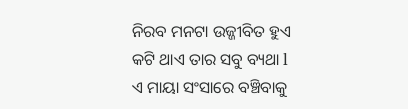ନିରବ ମନଟା ଉଜ୍ଜୀବିତ ହୁଏ
କଟି ଥାଏ ତାର ସବୁ ବ୍ୟଥା l
ଏ ମାୟା ସଂସାରେ ବଞ୍ଚିବାକୁ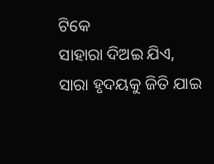ଟିକେ
ସାହାରା ଦିଅଇ ଯିଏ,
ସାରା ହୃଦୟକୁ ଜିତି ଯାଇ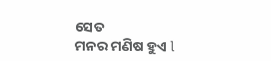ସେତ
ମନର ମଣିଷ ହୁଏ l